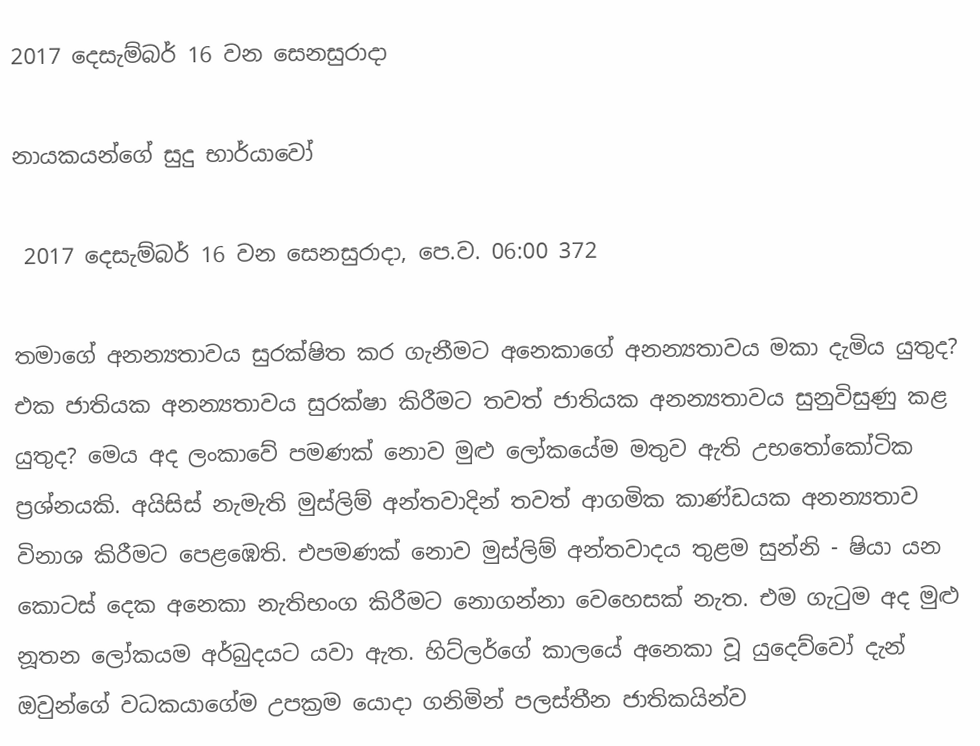2017 දෙසැම්බර් 16 වන සෙනසුරාදා

නායකයන්ගේ සුදු භාර්යාවෝ

 2017 දෙසැම්බර් 16 වන සෙනසුරාදා, පෙ.ව. 06:00 372

තමාගේ අනන්‍යතාවය සුරක්ෂිත කර ගැනීමට අනෙකාගේ අනන්‍යතාවය මකා දැමිය යුතුද? එක ජාතියක අනන්‍යතාවය සුරක්ෂා කිරීමට තවත් ජාතියක අනන්‍යතාවය සුනුවිසුණු කළ යුතුද? මෙය අද ලංකාවේ පමණක් නොව මුළු ලෝකයේම මතුව ඇති උභතෝකෝටික ප්‍රශ්නයකි. අයිසිස් නැමැති මුස්ලිම් අන්තවාදින් තවත් ආගමික කාණ්ඩයක අනන්‍යතාව විනාශ කිරීමට පෙළඹෙති. එපමණක් නොව මුස්ලිම් අන්තවාදය තුළම සුන්නි - ෂියා යන කොටස් දෙක අනෙකා නැතිභංග කිරීමට නොගන්නා වෙහෙසක් නැත. එම ගැටුම අද මුළු නූතන ලෝකයම අර්බුදයට යවා ඇත. හිට්ලර්ගේ කාලයේ අනෙකා වූ යුදෙව්වෝ දැන් ඔවුන්ගේ වධකයාගේම උපක්‍රම යොදා ගනිමින් පලස්තීන ජාතිකයින්ව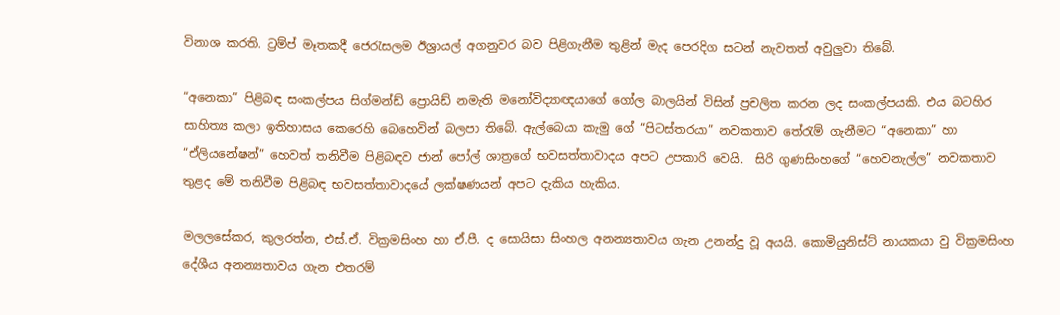විනාශ කරති. ට්‍රම්ප් මෑතකදී ජෙරැසලම ඊශ්‍රායල් අගනුවර බව පිළිගැනීම තුළින් මැද පෙරදිග සටන් නැවතත් අවුලුවා තිබේ.

“අනෙකා” පිළිබඳ සංකල්පය සිග්මන්ඩ් ප්‍රොයිඩ් නමැති මනෝවිද්‍යාඥයාගේ ගෝල බාලයින් විසින් ප්‍රචලිත කරන ලද සංකල්පයකි. එය බටහිර සාහිත්‍ය කලා ඉතිහාසය කෙරෙහි බෙහෙවින් බලපා තිබේ. ඇල්බෙයා කැමු ගේ “පිටස්තරයා” නවකතාව තේරැම් ගැනීමට “අනෙකා” හා “ඒලියනේෂන්” හෙවත් තනිවීම පිළිබඳව ජාන් පෝල් ශාත්‍රගේ භවසත්තාවාදය අපට උපකාරි වෙයි.  සිරි ගුණසිංහගේ “හෙවනැල්ල” නවකතාව තුළද මේ තනිවීම පිළිබඳ භවසත්තාවාදයේ ලක්ෂණයන් අපට දැකිය හැකිය.

මලලසේකර, කුලරත්න, එස්.ඒ. වික්‍රමසිංහ හා ඒ.පී. ද සොයිසා සිංහල අනන්‍යතාවය ගැන උනන්දු වූ අයයි. කොමියුනිස්ට් නායකයා වු වික්‍රමසිංහ දේශීය අනන්‍යතාවය ගැන එතරම්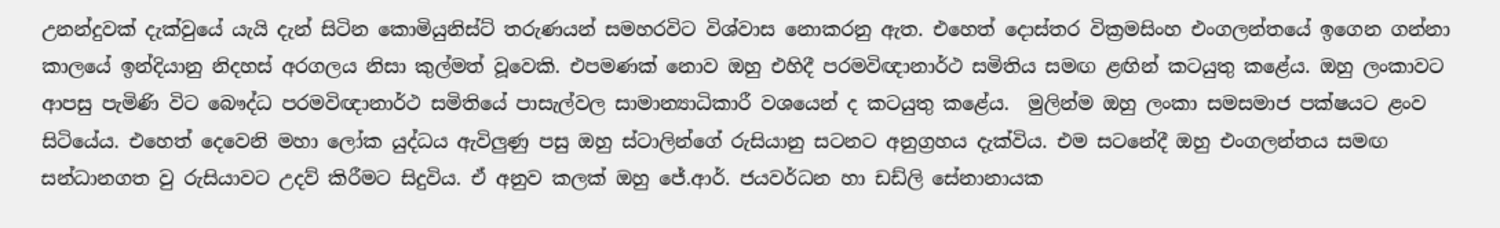උනන්දුවක් දැක්වුයේ යැයි දැන් සිටින කොමියුනිස්ට් තරුණයන් සමහරවිට විශ්වාස නොකරනු ඇත. එහෙත් දොස්තර වික්‍රමසිංහ එංගලන්තයේ ඉගෙන ගන්නා කාලයේ ඉන්දියානු නිදහස් අරගලය නිසා කුල්මත් වූවෙකි. එපමණක් නොව ඔහු එහිදී පරමවිඥානාර්ථ සමිතිය සමඟ ළඟින් කටයුතු කළේය. ඔහු ලංකාවට ආපසු පැමිණි විට බෞද්ධ පරමවිඥානාර්ථ සමිතියේ පාසැල්වල සාමාන්‍යාධිකාරී වශයෙන් ද කටයුතු කළේය.  මුලින්ම ඔහු ලංකා සමසමාජ පක්ෂයට ළංව සිටියේය. එහෙත් දෙවෙනි මහා ලෝක යුද්ධය ඇවිලුණු පසු ඔහු ස්ටාලින්ගේ රුසියානු සටනට අනුග්‍රහය දැක්විය. එම සටනේදී ඔහු එංගලන්තය සමඟ සන්ධානගත වු රුසියාවට උදව් කිරීමට සිදුවිය. ඒ අනුව කලක් ඔහු ජේ.ආර්. ජයවර්ධන හා ඩඩ්ලි සේනානායක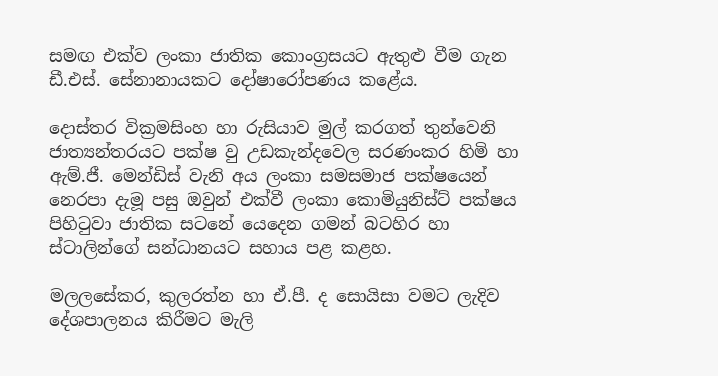සමඟ එක්ව ලංකා ජාතික කොංග්‍රසයට ඇතුළු වීම ගැන ඩී.එස්. සේනානායකට දෝෂාරෝපණය කළේය.

දොස්තර වික්‍රමසිංහ හා රුසියාව මුල් කරගත් තුන්වෙනි ජාත්‍යන්තරයට පක්ෂ වු උඩකැන්දවෙල සරණංකර හිමි හා ඇම්.ජී. මෙන්ඩිස් වැනි අය ලංකා සමසමාජ පක්ෂයෙන් නෙරපා දැමූ පසු ඔවුන් එක්වී ලංකා කොමියුනිස්ට් පක්ෂය පිහිටුවා ජාතික සටනේ යෙදෙන ගමන් බටහිර හා ස්ටාලින්ගේ සන්ධානයට සහාය පළ කළහ.

මලලසේකර, කුලරත්න හා ඒ.පී. ද සොයිසා වමට ලැදිව දේශපාලනය කිරීමට මැලි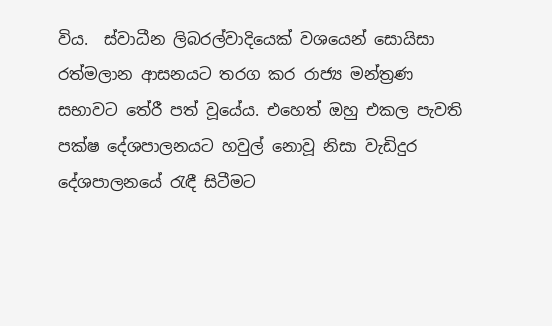විය.  ස්වාධීන ලිබරල්වාදියෙක් වශයෙන් සොයිසා රත්මලාන ආසනයට තරග කර රාජ්‍ය මන්ත්‍රණ සභාවට තේරී පත් වූයේය. එහෙත් ඔහු එකල පැවති පක්ෂ දේශපාලනයට හවුල් නොවූ නිසා වැඩිදුර දේශපාලනයේ රැඳී සිටීමට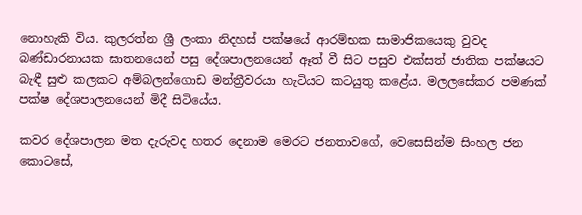නොහැකි විය. කුලරත්න ශ්‍රී ලංකා නිදහස් පක්ෂයේ ආරම්භක සාමාජිකයෙකු වුවද බණ්ඩාරනායක ඝාතනයෙන් පසු දේශපාලනයෙන් ඈත් වී සිට පසුව එක්සත් ජාතික පක්ෂයට බැඳී සුළු කලකට අම්බලන්ගොඩ මන්ත්‍රීවරයා හැටියට කටයුතු කළේය. මලලසේකර පමණක් පක්ෂ දේශපාලනයෙන් මිදී සිටියේය.

කවර දේශපාලන මත දැරුවද හතර දෙනාම මෙරට ජනතාවගේ, වෙසෙසින්ම සිංහල ජන කොටසේ,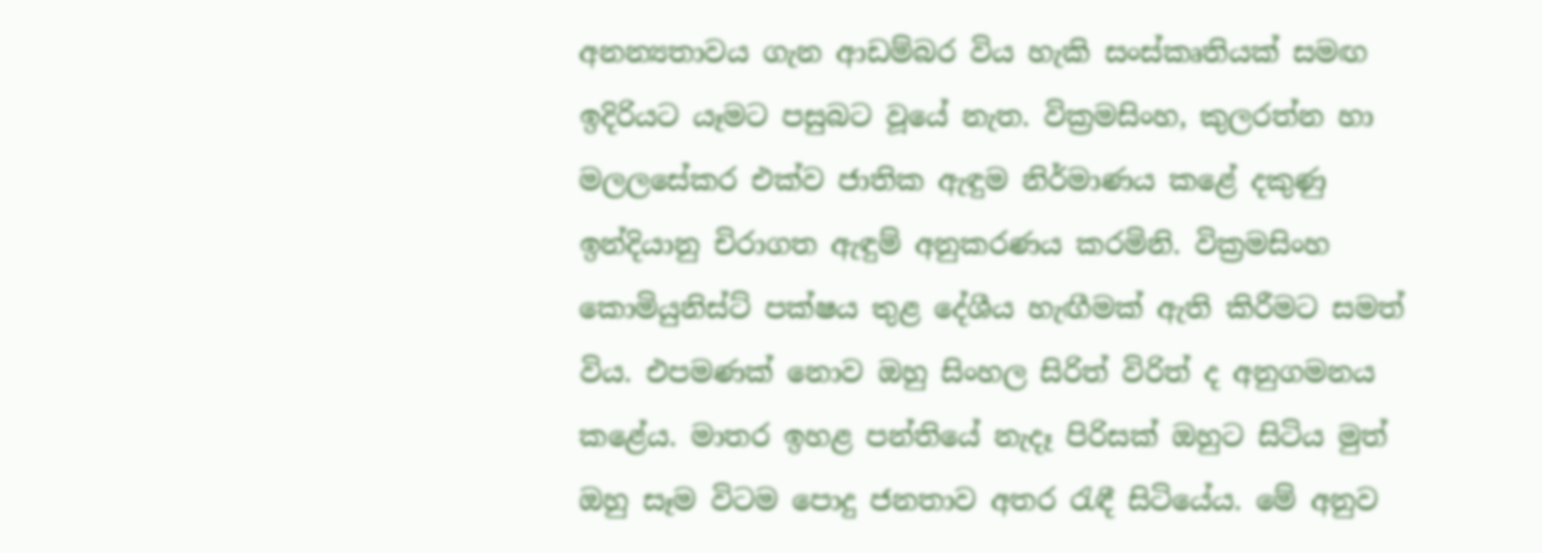අනන්‍යතාවය ගැන ආඩම්බර විය හැකි සංස්කෘතියක් සමඟ ඉදිරියට යෑමට පසුබට වූයේ නැත. වික්‍රමසිංහ, කුලරත්න හා මලලසේකර එක්ව ජාතික ඇඳුම නිර්මාණය කළේ දකුණු ඉන්දියානු චිරාගත ඇඳුම් අනුකරණය කරමිනි. වික්‍රමසිංහ කොමියුනිස්ට් පක්ෂය තුළ දේශීය හැඟීමක් ඇති කිරීමට සමත් විය. එපමණක් නොව ඔහු සිංහල සිරිත් විරිත් ද අනුගමනය කළේය. මාතර ඉහළ පන්තියේ නැදෑ පිරිසක් ඔහුට සිටිය මුත් ඔහු සෑම විටම පොදු ජනතාව අතර රැඳී සිටියේය. මේ අනුව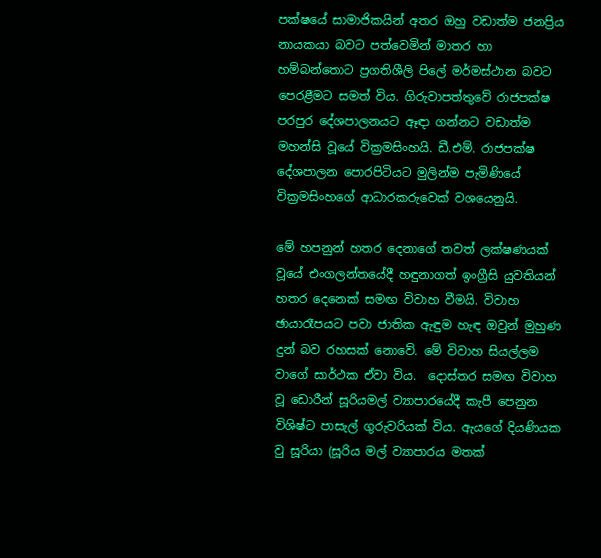පක්ෂයේ සාමාජිකයින් අතර ඔහු වඩාත්ම ජනප්‍රිය නායකයා බවට පත්වෙමින් මාතර හා හම්බන්තොට ප්‍රගතිශීලි පිලේ මර්මස්ථාන බවට පෙරළීමට සමත් විය. ගිරුවාපත්තුවේ රාජපක්ෂ පරපුර දේශපාලනයට ඈඳා ගන්නට වඩාත්ම මහන්සි වූයේ වික්‍රමසිංහයි. ඩී.එම්. රාජපක්ෂ දේශපාලන පොරපිටියට මුලින්ම පැමිණියේ වික්‍රමසිංහගේ ආධාරකරුවෙක් වශයෙනුයි.

මේ හපනුන් හතර දෙනාගේ තවත් ලක්ෂණයක් වූයේ එංගලන්තයේදී හඳුනාගත් ඉංග්‍රීසි යුවතියන් හතර දෙනෙක් සමඟ විවාහ වීමයි. විවාහ ඡායාරෑපයට පවා ජාතික ඇඳුම හැඳ ඔවුන් මුහුණ දුන් බව රහසක් නොවේ. මේ විවාහ සියල්ලම වාගේ සාර්ථක ඒවා විය.  දොස්තර සමඟ විවාහ වූ ඩොරීන් සූරියමල් ව්‍යාපාරයේදී කැපී පෙනුන විශිෂ්ට පාසැල් ගුරුවරියක් විය. ඇයගේ දියණියක වු සූරියා (සූරිය මල් ව්‍යාපාරය මතක්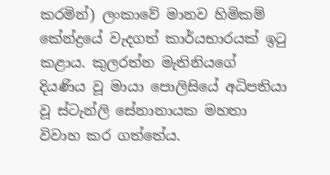කරමින්) ලංකාවේ මානව හිමිකම් කේන්ද්‍රයේ වැදගත් කාර්යභාරයක් ඉටු කළාය. කුලරත්න මැතිනියගේ දියණිය වූ මායා පොලිසියේ අධිපතියා වූ ස්ටැන්ලි සේනානායක මහතා විවාහ කර ගත්තේය.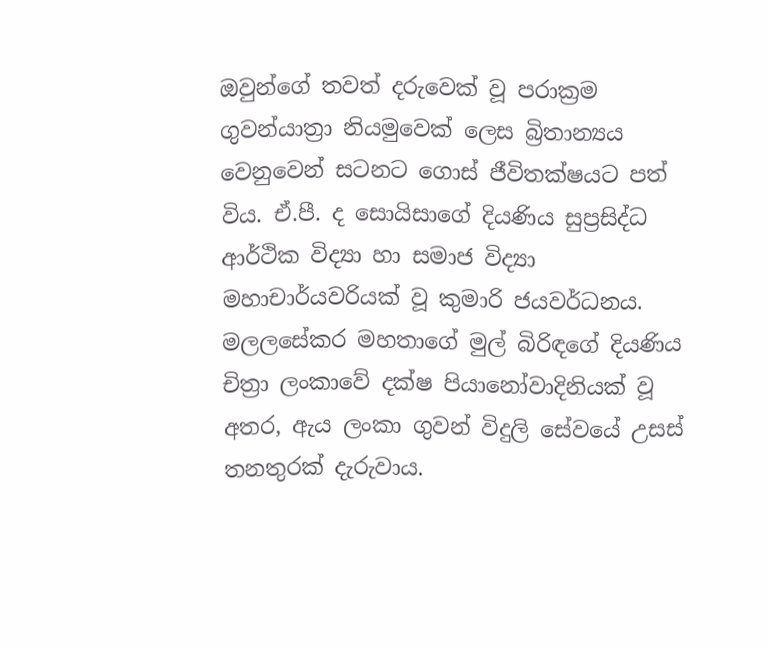ඔවුන්ගේ තවත් දරුවෙක් වූ පරාක්‍රම ගුවන්යාත්‍රා නියමුවෙක් ලෙස බ්‍රිතාන්‍යය වෙනුවෙන් සටනට ගොස් ජීවිතක්ෂයට පත් විය. ඒ.පී. ද සොයිසාගේ දියණිය සුප්‍රසිද්ධ ආර්ථික විද්‍යා හා සමාජ විද්‍යා මහාචාර්යවරියක් වූ කුමාරි ජයවර්ධනය. මලලසේකර මහතාගේ මුල් බිරිඳගේ දියණිය චිත්‍රා ලංකාවේ දක්ෂ පියානෝවාදිනියක් වූ අතර, ඇය ලංකා ගුවන් විදුලි සේවයේ උසස් තනතුරක් දැරුවාය.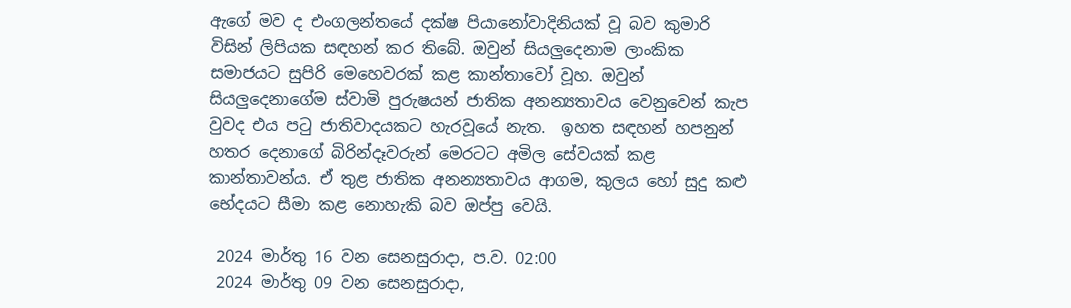ඇගේ මව ද එංගලන්තයේ දක්ෂ පියානෝවාදිනියක් වූ බව කුමාරි විසින් ලිපියක සඳහන් කර තිබේ. ඔවුන් සියලුදෙනාම ලාංකික සමාජයට සුපිරි මෙහෙවරක් කළ කාන්තාවෝ වූහ. ඔවුන් සියලුදෙනාගේම ස්වාමි පුරුෂයන් ජාතික අනන්‍යතාවය වෙනුවෙන් කැප වුවද එය පටු ජාතිවාදයකට හැරවූයේ නැත.  ඉහත සඳහන් හපනුන් හතර දෙනාගේ බිරින්දෑවරුන් මෙරටට අමිල සේවයක් කළ කාන්තාවන්ය. ඒ තුළ ජාතික අනන්‍යතාවය ආගම, කුලය හෝ සුදු කළු භේදයට සීමා කළ නොහැකි බව ඔප්පු වෙයි.

 2024 මාර්තු 16 වන සෙනසුරාදා, ප.ව. 02:00
 2024 මාර්තු 09 වන සෙනසුරාදා,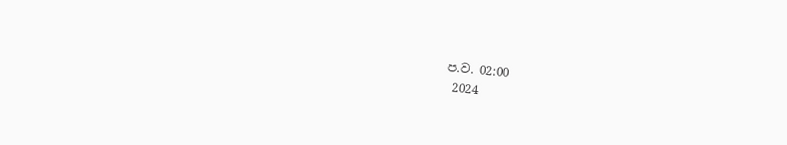ප.ව. 02:00
 2024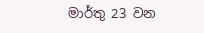මාර්තු 23 වන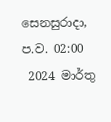සෙනසුරාදා, ප.ව. 02:00
 2024 මාර්තු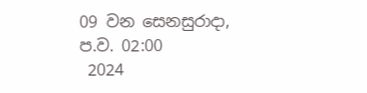09 වන සෙනසුරාදා, ප.ව. 02:00
 2024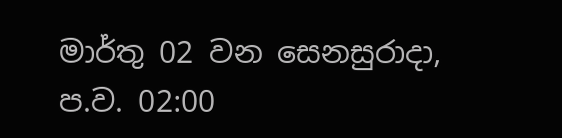මාර්තු 02 වන සෙනසුරාදා, ප.ව. 02:00